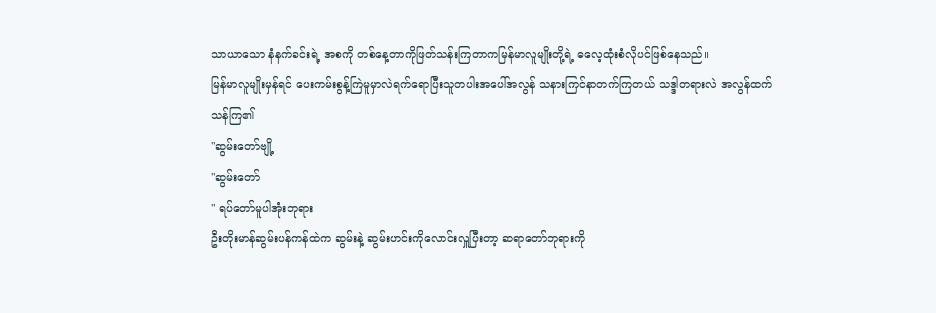သာယာသော နံနက်ခင်းရဲ့ အစကို တစ်နေ့တာကိုဖြတ်သန်းကြတာကမြန်မာလူမျိုးတို့ရဲ့ ဓလေ့ထုံးစံလိုပင်ဖြစ်နေသည်။
မြန်မာလူမျိုးမှန်ရင် ပေးကမ်းစွန့်ကြဲမူမှာလဲရက်ရောပြီးသူတပါးအပေါ်အလွန် သနားကြင်နာတက်ကြတယ် သဒ္ဒါတရားလဲ အလွန်ထက်သန်ကြ၏
"ဆွမ်းတော်ဗျို့
"ဆွမ်းတော်
" ရပ်တော်မူပါအုံးဘုရား
ဦးတိုးမာန်ဆွမ်းပန်ကန်ထဲက ဆွမ်းနဲ့ ဆွမ်းဟင်းကိုလောင်းလှူပြီးတာ့ ဆရာတော်ဘုရားကို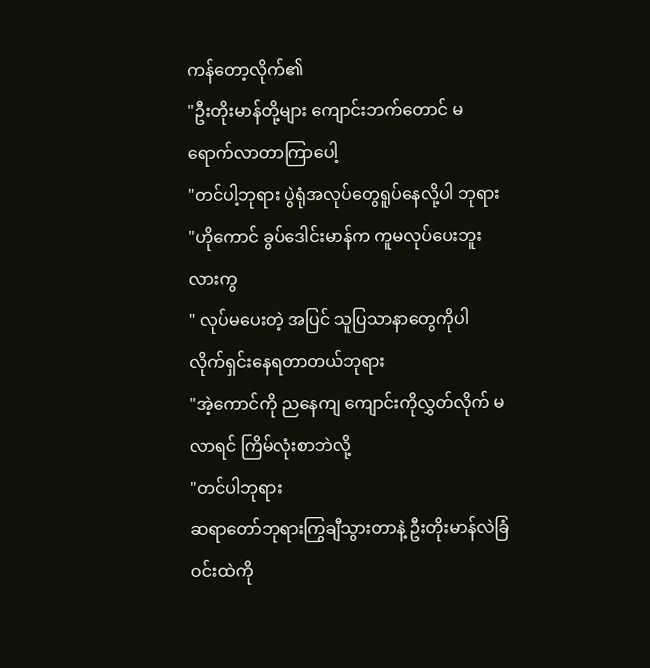ကန်တော့လိုက်၏
"ဦးတိုးမာန်တို့များ ကျောင်းဘက်တောင် မရောက်လာတာကြာပေါ့
"တင်ပါ့ဘုရား ပွဲရုံအလုပ်တွေရူပ်နေလို့ပါ ဘုရား
"ဟိုကောင် ခွပ်ဒေါင်းမာန်က ကူမလုပ်ပေးဘူးလားကွ
" လုပ်မပေးတဲ့ အပြင် သူပြသာနာတွေကိုပါ လိုက်ရှင်းနေရတာတယ်ဘုရား
"အဲ့ကောင်ကို ညနေကျ ကျောင်းကိုလွှတ်လိုက် မလာရင် ကြိမ်လုံးစာဘဲလို့
"တင်ပါဘုရား
ဆရာတော်ဘုရားကြွချီသွားတာနဲ့ ဦးတိုးမာန်လဲခြံဝင်းထဲကို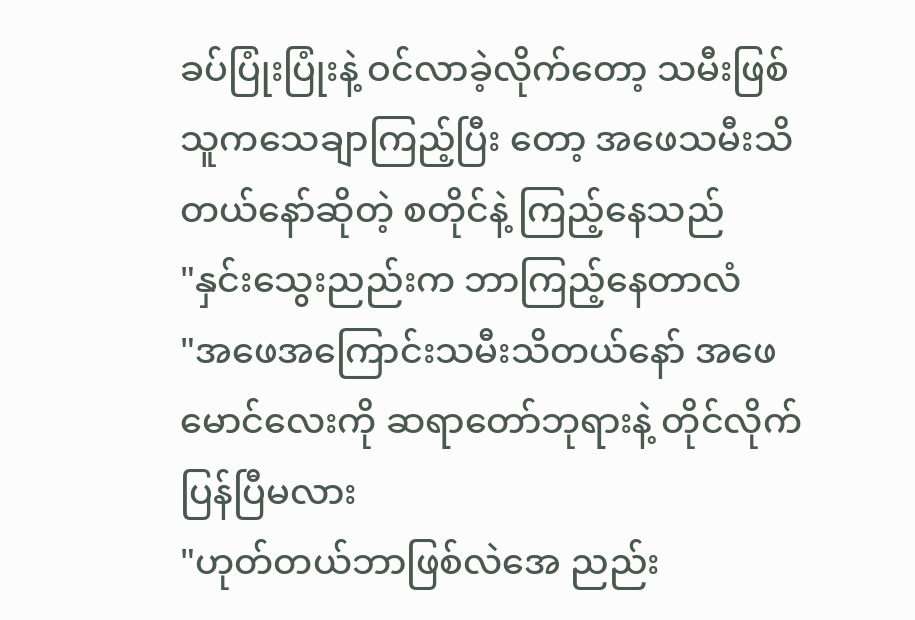ခပ်ပြုံးပြုံးနဲ့ ဝင်လာခဲ့လိုက်တော့ သမီးဖြစ်သူကသေချာကြည့်ပြီး တော့ အဖေသမီးသိတယ်နော်ဆိုတဲ့ စတိုင်နဲ့ ကြည့်နေသည်
"နှင်းသွေးညည်းက ဘာကြည့်နေတာလံ
"အဖေအကြောင်းသမီးသိတယ်နော် အဖေမောင်လေးကို ဆရာတော်ဘုရားနဲ့ တိုင်လိုက်ပြန်ပြီမလား
"ဟုတ်တယ်ဘာဖြစ်လဲအေ ညည်း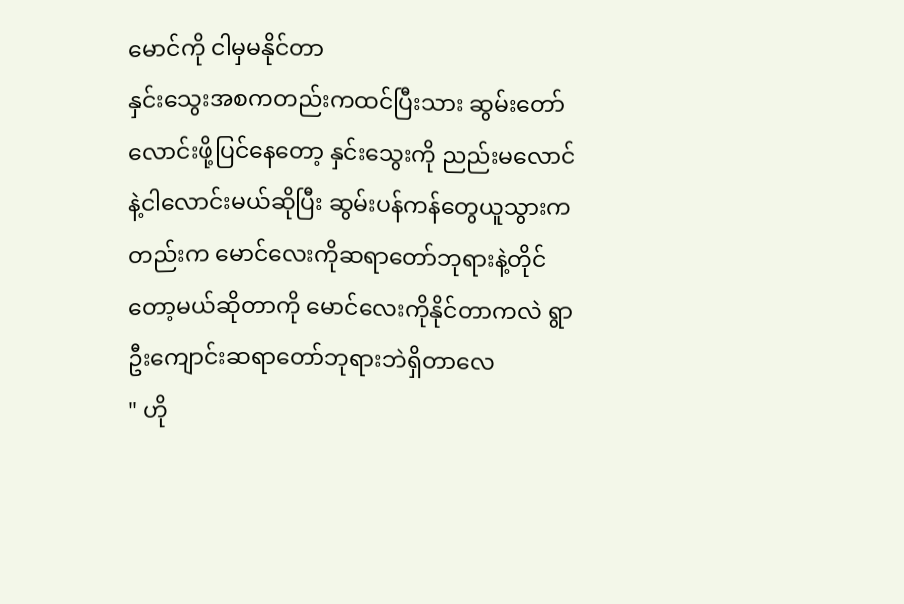မောင်ကို ငါမှမနိုင်တာ
နှင်းသွေးအစကတည်းကထင်ပြီးသား ဆွမ်းတော်လောင်းဖို့ပြင်နေတော့ နှင်းသွေးကို ညည်းမလောင်နဲ့ငါလောင်းမယ်ဆိုပြီး ဆွမ်းပန်ကန်တွေယူသွားကတည်းက မောင်လေးကိုဆရာတော်ဘုရားနဲ့တိုင်တော့မယ်ဆိုတာကို မောင်လေးကိုနိုင်တာကလဲ ရွာဦးကျောင်းဆရာတော်ဘုရားဘဲရှိတာလေ
" ဟို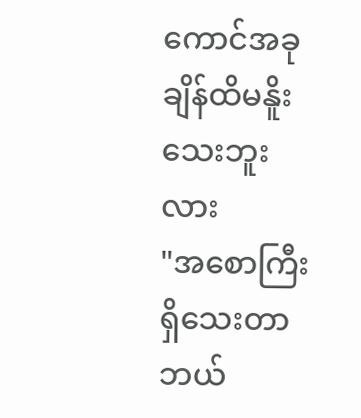ကောင်အခုချိန်ထိမနိူးသေးဘူးလား
"အစောကြီးရှိသေးတာ ဘယ်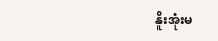နိူးအုံးမ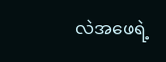လဲအဖေရဲ့